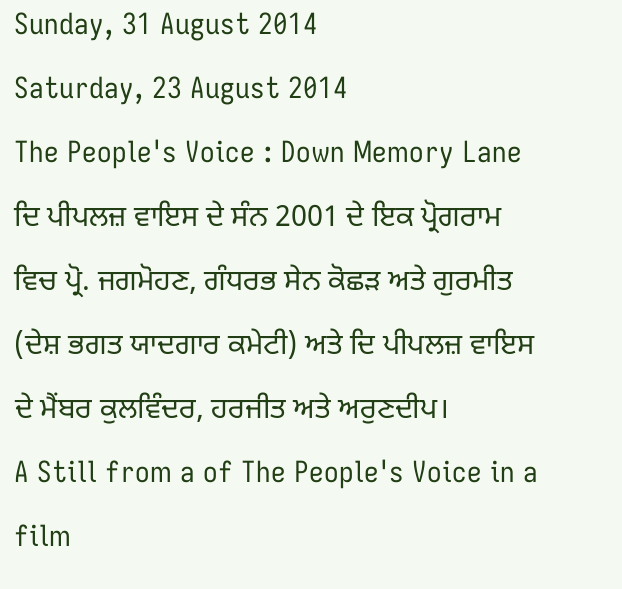Sunday, 31 August 2014
Saturday, 23 August 2014
The People's Voice : Down Memory Lane
ਦਿ ਪੀਪਲਜ਼ ਵਾਇਸ ਦੇ ਸੰਨ 2001 ਦੇ ਇਕ ਪ੍ਰੋਗਰਾਮ ਵਿਚ ਪ੍ਰੋ. ਜਗਮੋਹਣ, ਗੰਧਰਭ ਸੇਨ ਕੋਛੜ ਅਤੇ ਗੁਰਮੀਤ (ਦੇਸ਼ ਭਗਤ ਯਾਦਗਾਰ ਕਮੇਟੀ) ਅਤੇ ਦਿ ਪੀਪਲਜ਼ ਵਾਇਸ ਦੇ ਮੈਂਬਰ ਕੁਲਵਿੰਦਰ, ਹਰਜੀਤ ਅਤੇ ਅਰੁਣਦੀਪ।
A Still from a of The People's Voice in a film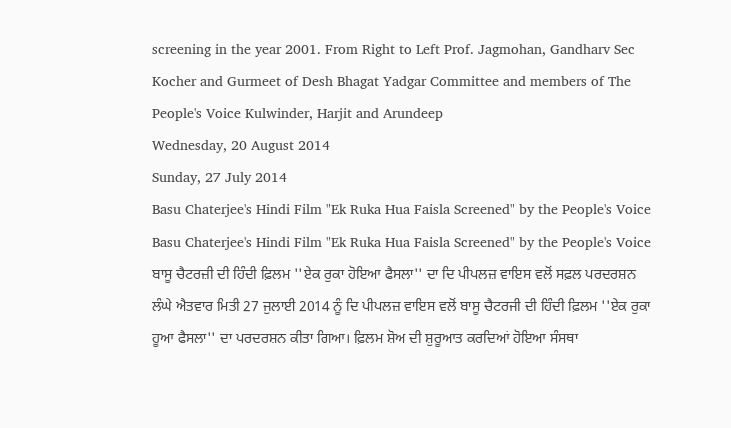screening in the year 2001. From Right to Left Prof. Jagmohan, Gandharv Sec Kocher and Gurmeet of Desh Bhagat Yadgar Committee and members of The People's Voice Kulwinder, Harjit and Arundeep
Wednesday, 20 August 2014
Sunday, 27 July 2014
Basu Chaterjee's Hindi Film "Ek Ruka Hua Faisla Screened" by the People's Voice
Basu Chaterjee's Hindi Film "Ek Ruka Hua Faisla Screened" by the People's Voice
ਬਾਸੂ ਚੈਟਰਜ਼ੀ ਦੀ ਹਿੰਦੀ ਫ਼ਿਲਮ ''ਏਕ ਰੁਕਾ ਹੋਇਆ ਫੈਸਲਾ'' ਦਾ ਦਿ ਪੀਪਲਜ਼ ਵਾਇਸ ਵਲੋਂ ਸਫ਼ਲ ਪਰਦਰਸ਼ਨ
ਲੰਘੇ ਐਤਵਾਰ ਮਿਤੀ 27 ਜੁਲਾਈ 2014 ਨੂੰ ਦਿ ਪੀਪਲਜ਼ ਵਾਇਸ ਵਲੋਂ ਬਾਸੂ ਚੈਟਰਜੀ ਦੀ ਹਿੰਦੀ ਫ਼ਿਲਮ ''ਏਕ ਰੁਕਾ ਹੂਆ ਫੈਸਲਾ'' ਦਾ ਪਰਦਰਸ਼ਨ ਕੀਤਾ ਗਿਆ। ਫ਼ਿਲਮ ਸ਼ੋਅ ਦੀ ਸ਼ੁਰੂਆਤ ਕਰਦਿਆਂ ਹੋਇਆ ਸੰਸਥਾ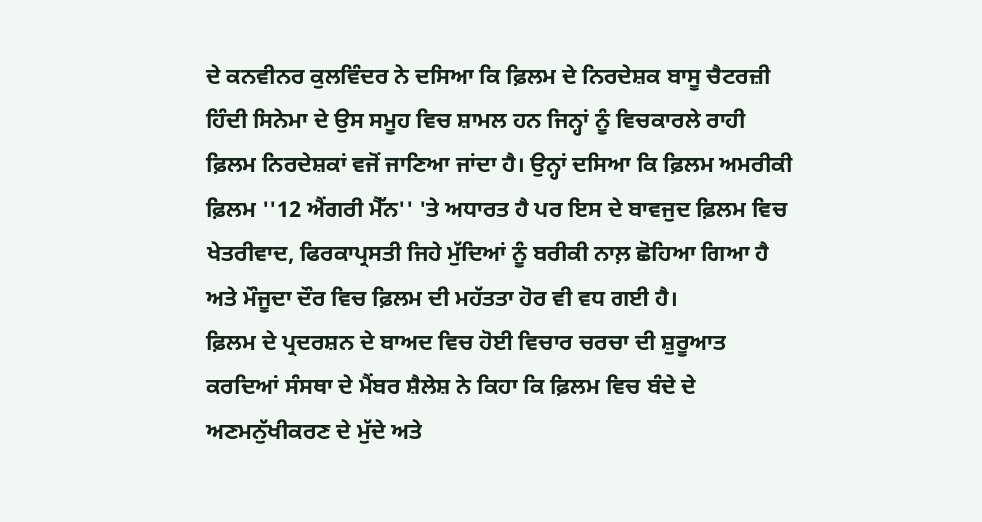ਦੇ ਕਨਵੀਨਰ ਕੁਲਵਿੰਦਰ ਨੇ ਦਸਿਆ ਕਿ ਫ਼ਿਲਮ ਦੇ ਨਿਰਦੇਸ਼ਕ ਬਾਸੂ ਚੈਟਰਜ਼ੀ ਹਿੰਦੀ ਸਿਨੇਮਾ ਦੇ ਉਸ ਸਮੂਹ ਵਿਚ ਸ਼ਾਮਲ ਹਨ ਜਿਨ੍ਹਾਂ ਨੂੰ ਵਿਚਕਾਰਲੇ ਰਾਹੀ ਫ਼ਿਲਮ ਨਿਰਦੇਸ਼ਕਾਂ ਵਜੋਂ ਜਾਣਿਆ ਜਾਂਦਾ ਹੈ। ਉਨ੍ਹਾਂ ਦਸਿਆ ਕਿ ਫ਼ਿਲਮ ਅਮਰੀਕੀ ਫ਼ਿਲਮ ''12 ਐਂਗਰੀ ਮੈੱਨ'' 'ਤੇ ਅਧਾਰਤ ਹੈ ਪਰ ਇਸ ਦੇ ਬਾਵਜੁਦ ਫ਼ਿਲਮ ਵਿਚ ਖੇਤਰੀਵਾਦ, ਫਿਰਕਾਪ੍ਰਸਤੀ ਜਿਹੇ ਮੁੱਦਿਆਂ ਨੂੰ ਬਰੀਕੀ ਨਾਲ਼ ਛੋਹਿਆ ਗਿਆ ਹੈ ਅਤੇ ਮੌਜੂਦਾ ਦੌਰ ਵਿਚ ਫ਼ਿਲਮ ਦੀ ਮਹੱਤਤਾ ਹੋਰ ਵੀ ਵਧ ਗਈ ਹੈ।
ਫ਼ਿਲਮ ਦੇ ਪ੍ਰਦਰਸ਼ਨ ਦੇ ਬਾਅਦ ਵਿਚ ਹੋਈ ਵਿਚਾਰ ਚਰਚਾ ਦੀ ਸ਼ੁਰੂਆਤ ਕਰਦਿਆਂ ਸੰਸਥਾ ਦੇ ਮੈਂਬਰ ਸ਼ੈਲੇਸ਼ ਨੇ ਕਿਹਾ ਕਿ ਫ਼ਿਲਮ ਵਿਚ ਬੰਦੇ ਦੇ ਅਣਮਨੁੱਖੀਕਰਣ ਦੇ ਮੁੱਦੇ ਅਤੇ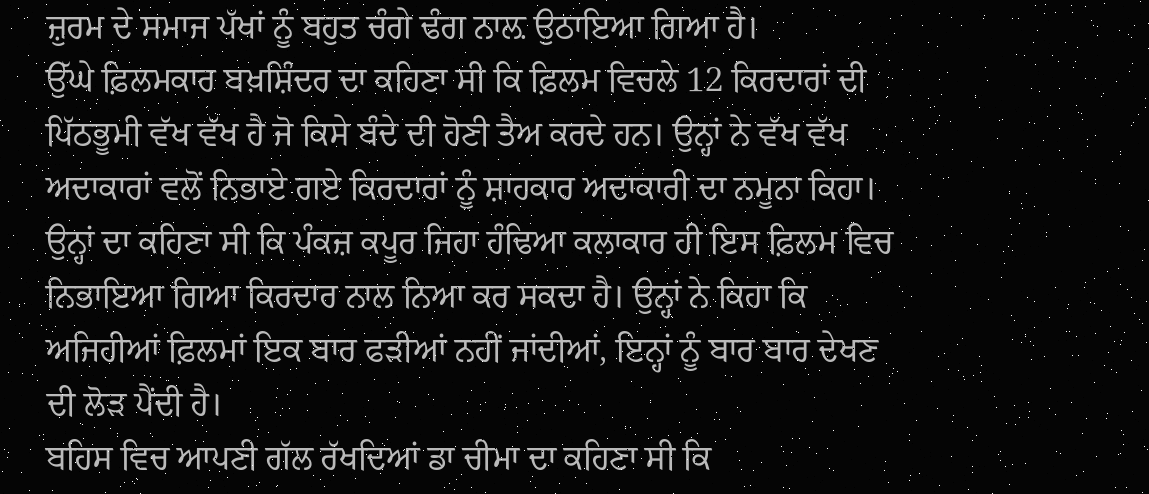ਜ਼ੁਰਮ ਦੇ ਸਮਾਜ ਪੱਖਾਂ ਨੂੰ ਬਹੁਤ ਚੰਗੇ ਢੰਗ ਨਾਲ਼ ਉਠਾਇਆ ਗਿਆ ਹੈ।
ਉੱਘੇ ਫ਼ਿਲਮਕਾਰ ਬਖ਼ਸ਼ਿੰਦਰ ਦਾ ਕਹਿਣਾ ਸੀ ਕਿ ਫ਼ਿਲਮ ਵਿਚਲੇ 12 ਕਿਰਦਾਰਾਂ ਦੀ ਪਿੱਠਭੂਮੀ ਵੱਖ ਵੱਖ ਹੈ ਜੋ ਕਿਸੇ ਬੰਦੇ ਦੀ ਹੋਣੀ ਤੈਅ ਕਰਦੇ ਹਨ। ਉਨ੍ਹਾਂ ਨੇ ਵੱਖ ਵੱਖ ਅਦਾਕਾਰਾਂ ਵਲੋਂ ਨਿਭਾਏ ਗਏ ਕਿਰਦਾਰਾਂ ਨੂੰ ਸ਼ਾਹਕਾਰ ਅਦਾਕਾਰੀ ਦਾ ਨਮੂਨਾ ਕਿਹਾ। ਉਨ੍ਹਾਂ ਦਾ ਕਹਿਣਾ ਸੀ ਕਿ ਪੰਕਜ਼ ਕਪੂਰ ਜਿਹਾ ਹੰਢਿਆ ਕਲਾਕਾਰ ਹੀ ਇਸ ਫ਼ਿਲਮ ਵਿਚ ਨਿਭਾਇਆ ਗਿਆ ਕਿਰਦਾਰ ਨਾਲ ਨਿਆ ਕਰ ਸਕਦਾ ਹੈ। ਉਨ੍ਹਾਂ ਨੇ ਕਿਹਾ ਕਿ ਅਜਿਹੀਆਂ ਫ਼ਿਲਮਾਂ ਇਕ ਬਾਰ ਫੜੀਆਂ ਨਹੀਂ ਜਾਂਦੀਆਂ, ਇਨ੍ਹਾਂ ਨੂੰ ਬਾਰ ਬਾਰ ਦੇਖਣ ਦੀ ਲੋੜ ਪੈਂਦੀ ਹੈ।
ਬਹਿਸ ਵਿਚ ਆਪਣੀ ਗੱਲ ਰੱਖਦਿਆਂ ਡਾ ਚੀਮਾ ਦਾ ਕਹਿਣਾ ਸੀ ਕਿ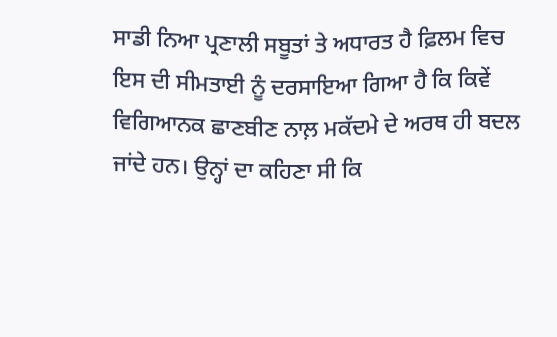ਸਾਡੀ ਨਿਆ ਪ੍ਰਣਾਲੀ ਸਬੂਤਾਂ ਤੇ ਅਧਾਰਤ ਹੈ ਫ਼ਿਲਮ ਵਿਚ ਇਸ ਦੀ ਸੀਮਤਾਈ ਨੂੰ ਦਰਸਾਇਆ ਗਿਆ ਹੈ ਕਿ ਕਿਵੇਂ ਵਿਗਿਆਨਕ ਛਾਣਬੀਣ ਨਾਲ਼ ਮਕੱਦਮੇ ਦੇ ਅਰਥ ਹੀ ਬਦਲ ਜਾਂਦੇ ਹਨ। ਉਨ੍ਹਾਂ ਦਾ ਕਹਿਣਾ ਸੀ ਕਿ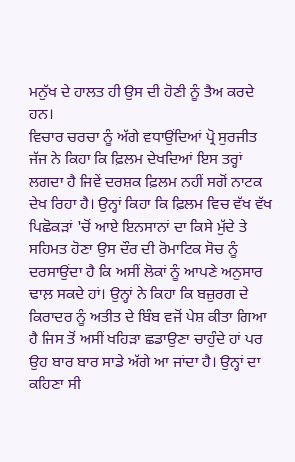ਮਨੁੱਖ ਦੇ ਹਾਲਤ ਹੀ ਉਸ ਦੀ ਹੋਣੀ ਨੂੰ ਤੈਅ ਕਰਦੇ ਹਨ।
ਵਿਚਾਰ ਚਰਚਾ ਨੂੰ ਅੱਗੇ ਵਧਾਉਂਦਿਆਂ ਪ੍ਰੋ ਸੁਰਜੀਤ ਜੱਜ ਨੇ ਕਿਹਾ ਕਿ ਫ਼ਿਲਮ ਦੇਖਦਿਆਂ ਇਸ ਤਰ੍ਹਾਂ ਲਗਦਾ ਹੈ ਜਿਵੇਂ ਦਰਸ਼ਕ ਫ਼ਿਲਮ ਨਹੀਂ ਸਗੋਂ ਨਾਟਕ ਦੇਖ ਰਿਹਾ ਹੈ। ਉਨ੍ਹਾਂ ਕਿਹਾ ਕਿ ਫ਼ਿਲਮ ਵਿਚ ਵੱਖ ਵੱਖ ਪਿਛੋਕੜਾਂ 'ਚੋਂ ਆਏ ਇਨਸਾਨਾਂ ਦਾ ਕਿਸੇ ਮੁੱਦੇ ਤੇ ਸਹਿਮਤ ਹੋਣਾ ਉਸ ਦੌਰ ਦੀ ਰੋਮਾਟਿਕ ਸੋਚ ਨੂੰ ਦਰਸਾਉਂਦਾ ਹੈ ਕਿ ਅਸੀਂ ਲੋਕਾਂ ਨੂੰ ਆਪਣੇ ਅਨੁਸਾਰ ਢਾਲ਼ ਸਕਦੇ ਹਾਂ। ਉਨ੍ਹਾਂ ਨੇ ਕਿਹਾ ਕਿ ਬਜ਼ੁਰਗ ਦੇ ਕਿਰਾਦਰ ਨੂੰ ਅਤੀਤ ਦੇ ਬਿੰਬ ਵਜੋਂ ਪੇਸ਼ ਕੀਤਾ ਗਿਆ ਹੈ ਜਿਸ ਤੋਂ ਅਸੀਂ ਖਹਿੜਾ ਛਡਾਉਣਾ ਚਾਹੁੰਦੇ ਹਾਂ ਪਰ ਉਹ ਬਾਰ ਬਾਰ ਸਾਡੇ ਅੱਗੇ ਆ ਜਾਂਦਾ ਹੈ। ਉਨ੍ਹਾਂ ਦਾ ਕਹਿਣਾ ਸੀ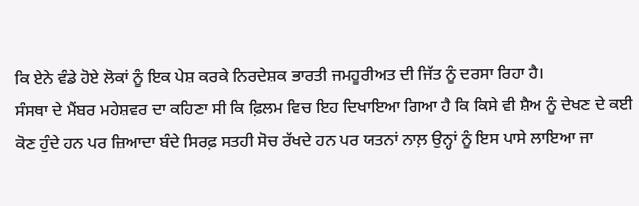ਕਿ ਏਨੇ ਵੰਡੇ ਹੋਏ ਲੋਕਾਂ ਨੂੰ ਇਕ ਪੇਸ਼ ਕਰਕੇ ਨਿਰਦੇਸ਼ਕ ਭਾਰਤੀ ਜਮਹੂਰੀਅਤ ਦੀ ਜਿੱਤ ਨੂੰ ਦਰਸਾ ਰਿਹਾ ਹੈ।
ਸੰਸਥਾ ਦੇ ਮੈਂਬਰ ਮਹੇਸ਼ਵਰ ਦਾ ਕਹਿਣਾ ਸੀ ਕਿ ਫ਼ਿਲਮ ਵਿਚ ਇਹ ਦਿਖਾਇਆ ਗਿਆ ਹੈ ਕਿ ਕਿਸੇ ਵੀ ਸ਼ੈਅ ਨੂੰ ਦੇਖਣ ਦੇ ਕਈ ਕੋਣ ਹੁੰਦੇ ਹਨ ਪਰ ਜ਼ਿਆਦਾ ਬੰਦੇ ਸਿਰਫ਼ ਸਤਹੀ ਸੋਚ ਰੱਖਦੇ ਹਨ ਪਰ ਯਤਨਾਂ ਨਾਲ਼ ਉਨ੍ਹਾਂ ਨੂੰ ਇਸ ਪਾਸੇ ਲਾਇਆ ਜਾ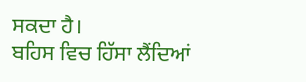ਸਕਦਾ ਹੈ।
ਬਹਿਸ ਵਿਚ ਹਿੱਸਾ ਲੈਂਦਿਆਂ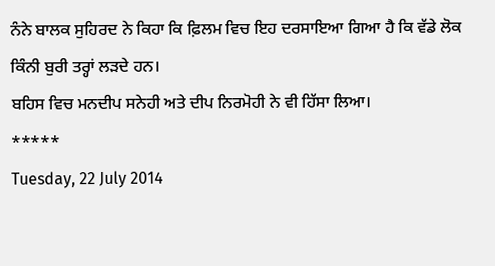ਨੰਨੇ ਬਾਲਕ ਸੁਹਿਰਦ ਨੇ ਕਿਹਾ ਕਿ ਫ਼ਿਲਮ ਵਿਚ ਇਹ ਦਰਸਾਇਆ ਗਿਆ ਹੈ ਕਿ ਵੱਡੇ ਲੋਕ ਕਿੰਨੀ ਬੁਰੀ ਤਰ੍ਹਾਂ ਲੜਦੇ ਹਨ।
ਬਹਿਸ ਵਿਚ ਮਨਦੀਪ ਸਨੇਹੀ ਅਤੇ ਦੀਪ ਨਿਰਮੋਹੀ ਨੇ ਵੀ ਹਿੱਸਾ ਲਿਆ।
*****
Tuesday, 22 July 2014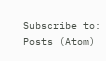Subscribe to:
Posts (Atom)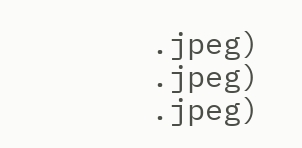.jpeg)
.jpeg)
.jpeg)